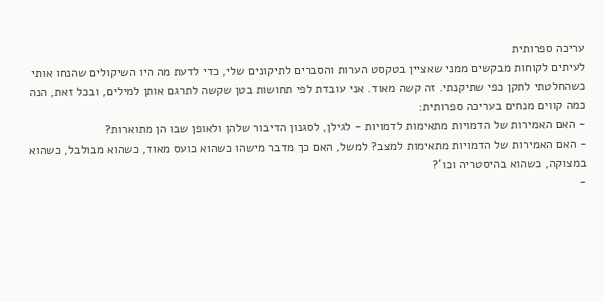עריכה ספרותית
לעיתים לקוחות מבקשים ממני שאציין בטקסט הערות והסברים לתיקונים שלי, כדי לדעת מה היו השיקולים שהנחו אותי כשהחלטתי לתקן כפי שתיקנתי. זה קשה מאוד. אני עובדת לפי תחושות בטן שקשה לתרגם אותן למילים, ובכל זאת, הנה כמה קווים מנחים בעריכה ספרותית:
- האם האמירות של הדמויות מתאימות לדמויות - לגילן, לסגנון הדיבור שלהן ולאופן שבו הן מתוארות?
- האם האמירות של הדמויות מתאימות למצב? למשל, האם כך מדבר מישהו כשהוא כועס מאוד, כשהוא מבולבל, כשהוא במצוקה, כשהוא בהיסטריה וכו'?
-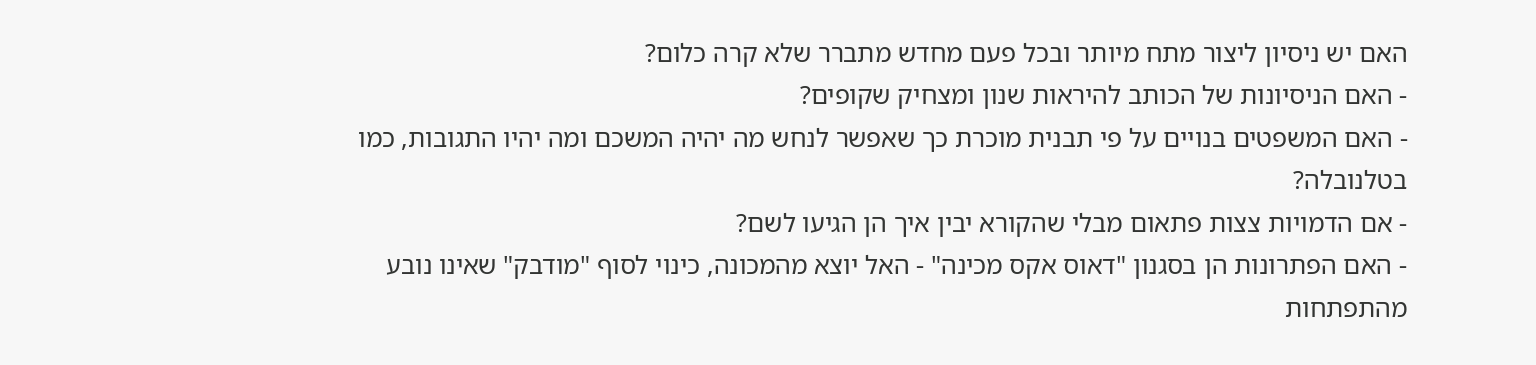האם יש ניסיון ליצור מתח מיותר ובכל פעם מחדש מתברר שלא קרה כלום?
- האם הניסיונות של הכותב להיראות שנון ומצחיק שקופים?
- האם המשפטים בנויים על פי תבנית מוכרת כך שאפשר לנחש מה יהיה המשכם ומה יהיו התגובות, כמו בטלנובלה?
- אם הדמויות צצות פתאום מבלי שהקורא יבין איך הן הגיעו לשם?
- האם הפתרונות הן בסגנון "דאוס אקס מכינה" - האל יוצא מהמכונה, כינוי לסוף "מודבק" שאינו נובע מהתפתחות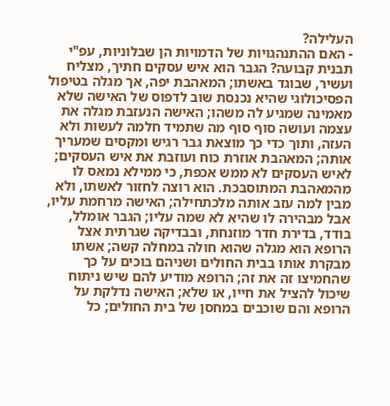העלילה?
- האם ההתנהגויות של הדמויות הן שבלוניות, עפ"י תבנית קבועה? הגבר הוא איש עסקים חתיך, מצליח ועשיר, שבוגד באשתו; המאהבת יפה, אך מגלה בטיפול הפסיכולוגי שהיא נכנסת שוב לדפוס של האישה שלא מאמינה שמגיע לה משהו; האישה הנעזבת מגלה את עצמה ועושה סוף סוף מה שתמיד חלמה לעשות ולא העזה, ותוך כדי כך מוצאת גבר רגיש ומקסים שמעריך אותה; המאהבת אוזרת כוח ועוזבת את איש העסקים; לאיש העסקים לא ממש אכפת, כי ממילא נמאס לו מהמאהבת המתוסבכת. הוא רוצה לחזור לאשתו, ולא מבין למה עזב אותה מלכתחילה; האישה מרחמת עליו, אבל מבהירה לו שהיא לא שמה עליו; הגבר אומלל, בודד, בדירת חדר מוזנחת, ובבדיקה שגרתית אצל הרופא הוא מגלה שהוא חולה במחלה קשה; אשתו מבקרת אותו בבית החולים ושניהם בוכים על כך שהחמיצו זה את זה; הרופא מודיע להם שיש ניתוח שיכול להציל את חייו, או שלא; האישה נדלקת על הרופא והם שוכבים במחסן של בית החולים; כל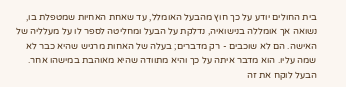בית החולים יודע על כך חוץ מהבעל האומלל, עד שאחת האחיות שמטפלת בו, נשואה אך אומללה בנישואיה, נדלקת על הבעל ומחליטה לספר לו על מעלליה של האישה. הם לא שוכבים - רק מדברים; בעלה של האחות מרגיש שהיא כבר לא שמה עליו. הוא מדבר איתה על כך והיא מתוודה שהיא מאוהבת במישהו אחר. הבעל לוקח את זה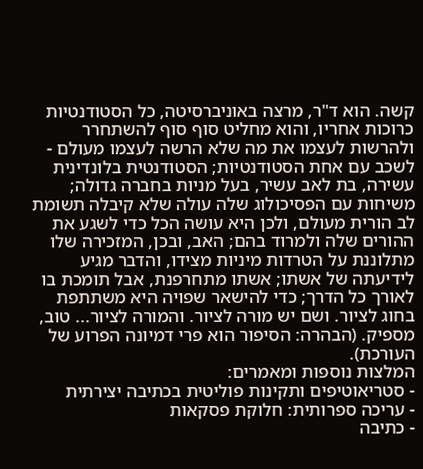קשה. הוא ד"ר, מרצה באוניברסיטה, כל הסטודנטיות כרוכות אחריו, והוא מחליט סוף סוף להשתחרר ולהרשות לעצמו את מה שלא הרשה לעצמו מעולם - לשכב עם אחת הסטודנטיות; הסטודנטית בלונדינית עשירה, בת לאב עשיר, בעל מניות בחברה גדולה; משיחות עם הפסיכולוג שלה עולה שלא קיבלה תשומת לב הורית מעולם, ולכן היא עושה הכל כדי לשגע את ההורים שלה ולמרוד בהם; האב, ובכן, המזכירה שלו מתלוננת על הטרדות מיניות מצידו, והדבר מגיע לידיעתה של אשתו; אשתו מתחרפנת, אבל תומכת בו לאורך כל הדרך; כדי להישאר שפויה היא משתתפת בחוג לציור. ושם יש מורה לציור. והמורה לציור... טוב, מספיק. (הבהרה: הסיפור הוא פרי דמיונה הפרוע של העורכת).
המלצות נוספות ומאמרים:
- סטריאוטיפים ותקינות פוליטית בכתיבה יצירתית
- עריכה ספרותית: חלוקת פסקאות
- כתיבה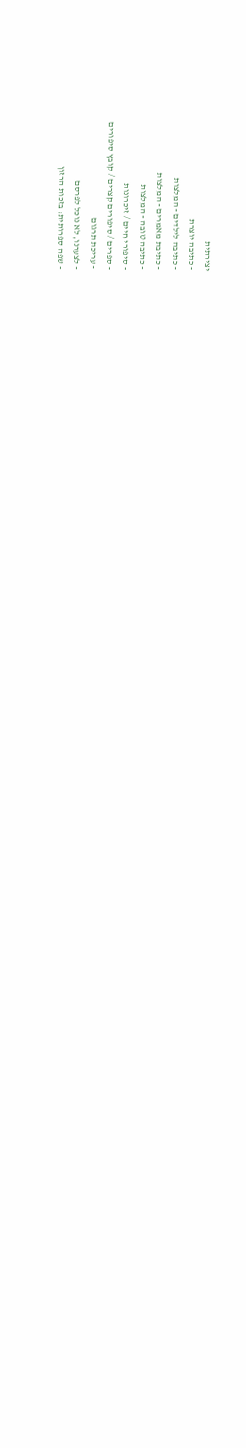יצירתית
- כתיבה יוצרת
- כתיבה לילדים - המלצות
- כתיבת מאמרים - המלצות
- כתיבה טובה - המלצות
- סיפורי חיים / זיכרונות
- ספרים / סיפורים קצרים / קובץ סיפורים
- עריכת תרגום
- לצערנו, לא נוכל לפרסם
- שפה ספרותית: בזכות הרזון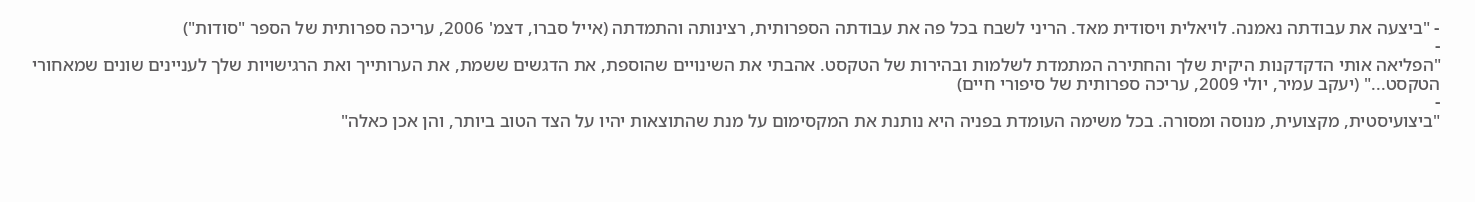- "ביצעה את עבודתה נאמנה. לויאלית ויסודית מאד. הריני לשבח בכל פה את עבודתה הספרותית, רצינותה והתמדתה (אייל סברו, דצמ' 2006, עריכה ספרותית של הספר "סודות")
-
"הפליאה אותי הדקדקנות היקית שלך והחתירה המתמדת לשלמות ובהירות של הטקסט. אהבתי את השינויים שהוספת, את הדגשים ששמת, את הערותייך ואת הרגישויות שלך לעניינים שונים שמאחורי הטקסט..." (יעקב עמיר, יולי 2009, עריכה ספרותית של סיפורי חיים)
-
"ביצועיסטית, מקצועית, מנוסה ומסורה. בכל משימה העומדת בפניה היא נותנת את המקסימום על מנת שהתוצאות יהיו על הצד הטוב ביותר, והן אכן כאלה"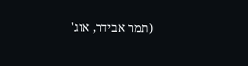(תמר אבידר, אוג'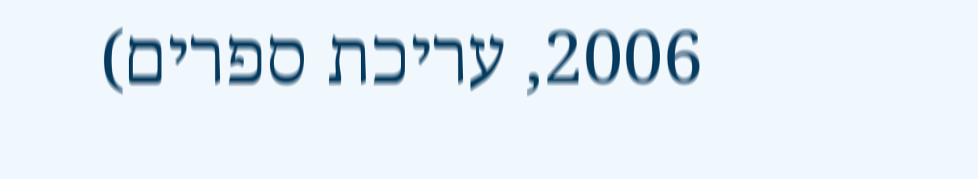2006, עריכת ספרים)